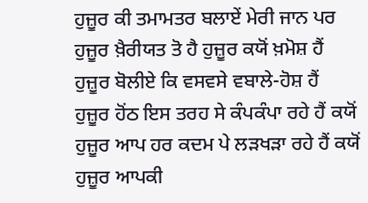ਹੁਜ਼ੂਰ ਕੀ ਤਮਾਮਤਰ ਬਲਾਏਂ ਮੇਰੀ ਜਾਨ ਪਰ
ਹੁਜ਼ੂਰ ਖ਼ੈਰੀਯਤ ਤੋ ਹੈ ਹੁਜ਼ੂਰ ਕਯੋਂ ਖ਼ਮੋਸ਼ ਹੈਂ
ਹੁਜ਼ੂਰ ਬੋਲੀਏ ਕਿ ਵਸਵਸੇ ਵਬਾਲੇ-ਹੋਸ਼ ਹੈਂ
ਹੁਜ਼ੂਰ ਹੋਂਠ ਇਸ ਤਰਹ ਸੇ ਕੰਪਕੰਪਾ ਰਹੇ ਹੈਂ ਕਯੋਂ
ਹੁਜ਼ੂਰ ਆਪ ਹਰ ਕਦਮ ਪੇ ਲੜਖੜਾ ਰਹੇ ਹੈਂ ਕਯੋਂ
ਹੁਜ਼ੂਰ ਆਪਕੀ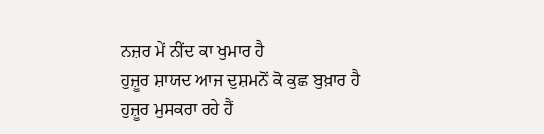ਨਜ਼ਰ ਮੇਂ ਨੀਂਦ ਕਾ ਖੁਮਾਰ ਹੈ
ਹੁਜ਼ੂਰ ਸ਼ਾਯਦ ਆਜ ਦੁਸ਼ਮਨੋਂ ਕੋ ਕੁਛ ਬੁਖ਼ਾਰ ਹੈ
ਹੁਜ਼ੂਰ ਮੁਸਕਰਾ ਰਹੇ ਹੈਂ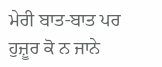ਮੇਰੀ ਬਾਤ-ਬਾਤ ਪਰ
ਹੁਜ਼ੂਰ ਕੋ ਨ ਜਾਨੇ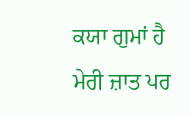ਕਯਾ ਗੁਮਾਂ ਹੈ ਮੇਰੀ ਜ਼ਾਤ ਪਰ